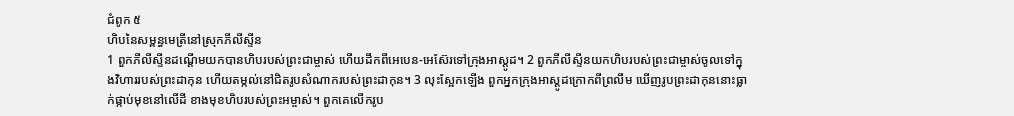ជំពូក ៥
ហិបនៃសម្ពន្ធមេត្រីនៅស្រុកភីលីស្ទីន
1 ពួកភីលីស្ទីនដណ្ដើមយកបានហិបរបស់ព្រះជាម្ចាស់ ហើយដឹកពីអេបេន-អេស៊ែរទៅក្រុងអាស្ដូដ។ 2 ពួកភីលីស្ទីនយកហិបរបស់ព្រះជាម្ចាស់ចូលទៅក្នុងវិហាររបស់ព្រះដាកុន ហើយតម្កល់នៅជិតរូបសំណាករបស់ព្រះដាកុន។ 3 លុះស្អែកឡើង ពួកអ្នកក្រុងអាស្ដូដក្រោកពីព្រលឹម ឃើញរូបព្រះដាកុននោះធ្លាក់ផ្កាប់មុខនៅលើដី ខាងមុខហិបរបស់ព្រះអម្ចាស់។ ពួកគេលើករូប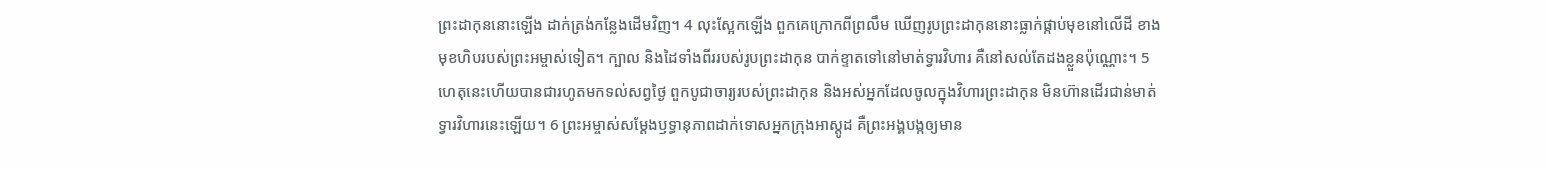ព្រះដាកុននោះឡើង ដាក់ត្រង់កន្លែងដើមវិញ។ 4 លុះស្អែកឡើង ពួកគេក្រោកពីព្រលឹម ឃើញរូបព្រះដាកុននោះធ្លាក់ផ្កាប់មុខនៅលើដី ខាងមុខហិបរបស់ព្រះអម្ចាស់ទៀត។ ក្បាល និងដៃទាំងពីររបស់រូបព្រះដាកុន បាក់ខ្ទាតទៅនៅមាត់ទ្វារវិហារ គឺនៅសល់តែដងខ្លួនប៉ុណ្ណោះ។ 5 ហេតុនេះហើយបានជារហូតមកទល់សព្វថ្ងៃ ពួកបូជាចារ្យរបស់ព្រះដាកុន និងអស់អ្នកដែលចូលក្នុងវិហារព្រះដាកុន មិនហ៊ានដើរជាន់មាត់ទ្វារវិហារនេះឡើយ។ 6 ព្រះអម្ចាស់សម្ដែងឫទ្ធានុភាពដាក់ទោសអ្នកក្រុងអាស្ដូដ គឺព្រះអង្គបង្កឲ្យមាន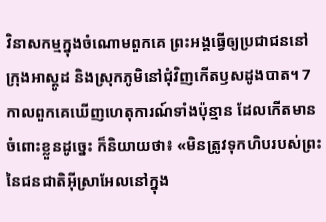វិនាសកម្មក្នុងចំណោមពួកគេ ព្រះអង្គធ្វើឲ្យប្រជាជននៅក្រុងអាស្ដូដ និងស្រុកភូមិនៅជុំវិញកើតឫសដូងបាត។ 7 កាលពួកគេឃើញហេតុការណ៍ទាំងប៉ុន្មាន ដែលកើតមានចំពោះខ្លួនដូច្នេះ ក៏និយាយថា៖ «មិនត្រូវទុកហិបរបស់ព្រះនៃជនជាតិអ៊ីស្រាអែលនៅក្នុង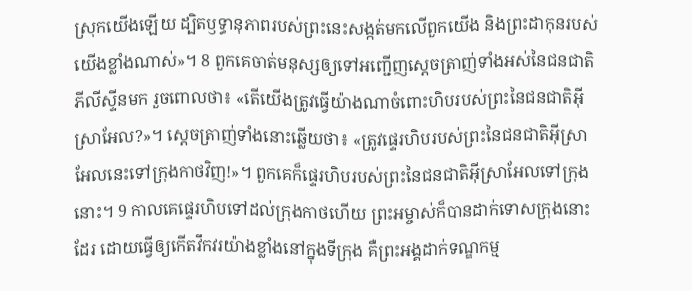ស្រុកយើងឡើយ ដ្បិតឫទ្ធានុភាពរបស់ព្រះនេះសង្កត់មកលើពួកយើង និងព្រះដាកុនរបស់យើងខ្លាំងណាស់»។ 8 ពួកគេចាត់មនុស្សឲ្យទៅអញ្ជើញស្តេចត្រាញ់ទាំងអស់នៃជនជាតិភីលីស្ទីនមក រួចពោលថា៖ «តើយើងត្រូវធ្វើយ៉ាងណាចំពោះហិបរបស់ព្រះនៃជនជាតិអ៊ីស្រាអែល?»។ ស្តេចត្រាញ់ទាំងនោះឆ្លើយថា៖ «ត្រូវផ្ទេរហិបរបស់ព្រះនៃជនជាតិអ៊ីស្រាអែលនេះទៅក្រុងកាថវិញ!»។ ពួកគេក៏ផ្ទេរហិបរបស់ព្រះនៃជនជាតិអ៊ីស្រាអែលទៅក្រុងនោះ។ 9 កាលគេផ្ទេរហិបទៅដល់ក្រុងកាថហើយ ព្រះអម្ចាស់ក៏បានដាក់ទោសក្រុងនោះដែរ ដោយធ្វើឲ្យកើតវឹកវរយ៉ាងខ្លាំងនៅក្នុងទីក្រុង គឺព្រះអង្គដាក់ទណ្ឌកម្ម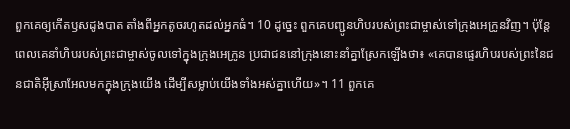ពួកគេឲ្យកើតឫសដូងបាត តាំងពីអ្នកតូចរហូតដល់អ្នកធំ។ 10 ដូច្នេះ ពួកគេបញ្ជូនហិបរបស់ព្រះជាម្ចាស់ទៅក្រុងអេក្រូនវិញ។ ប៉ុន្តែ ពេលគេនាំហិបរបស់ព្រះជាម្ចាស់ចូលទៅក្នុងក្រុងអេក្រូន ប្រជាជននៅក្រុងនោះនាំគ្នាស្រែកឡើងថា៖ «គេបានផ្ទេរហិបរបស់ព្រះនៃជនជាតិអ៊ីស្រាអែលមកក្នុងក្រុងយើង ដើម្បីសម្លាប់យើងទាំងអស់គ្នាហើយ»។ 11 ពួកគេ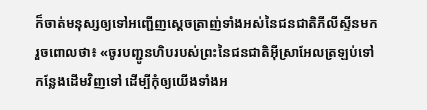ក៏ចាត់មនុស្សឲ្យទៅអញ្ជើញស្តេចត្រាញ់ទាំងអស់នៃជនជាតិភីលីស្ទីនមក រួចពោលថា៖ «ចូរបញ្ជូនហិបរបស់ព្រះនៃជនជាតិអ៊ីស្រាអែលត្រឡប់ទៅកន្លែងដើមវិញទៅ ដើម្បីកុំឲ្យយើងទាំងអ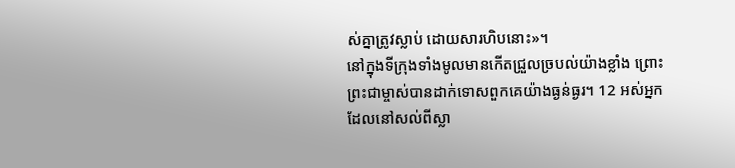ស់គ្នាត្រូវស្លាប់ ដោយសារហិបនោះ»។
នៅក្នុងទីក្រុងទាំងមូលមានកើតជ្រួលច្របល់យ៉ាងខ្លាំង ព្រោះព្រះជាម្ចាស់បានដាក់ទោសពួកគេយ៉ាងធ្ងន់ធ្ងរ។ 12 អស់អ្នកដែលនៅសល់ពីស្លា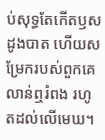ប់សុទ្ធតែកើតឫសដូងបាត ហើយសម្រែករបស់ពួកគេលាន់ឮរំពង រហូតដល់លើមេឃ។